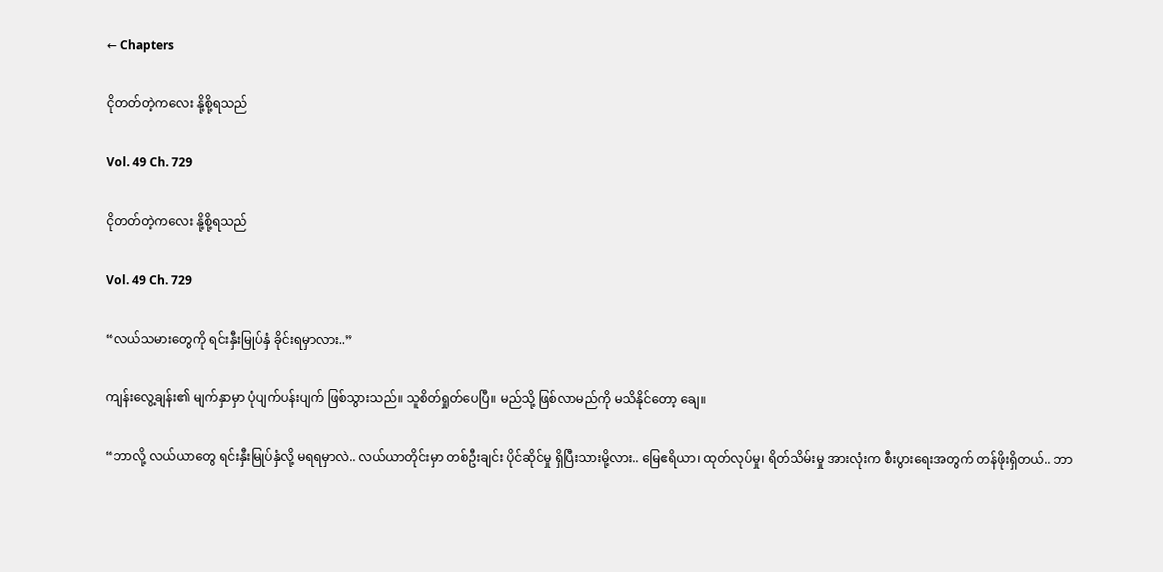← Chapters

ငိုတတ်တဲ့ကလေး နို့စို့ရသည်

Vol. 49 Ch. 729

ငိုတတ်တဲ့ကလေး နို့စို့ရသည်

Vol. 49 Ch. 729

“လယ်သမားတွေကို ရင်းနှီးမြုပ်နှံ ခိုင်းရမှာလား..”

ကျန်းလွေ့ချန်း၏ မျက်နှာမှာ ပုံပျက်ပန်းပျက် ဖြစ်သွားသည်။ သူစိတ်ရှုတ်ပေပြီ။ မည်သို့ ဖြစ်လာမည်ကို မသိနိုင်တော့ ချေ။

“ဘာလို့ လယ်ယာတွေ ရင်းနှီးမြုပ်နှံလို့ မရရမှာလဲ.. လယ်ယာတိုင်းမှာ တစ်ဦးချင်း ပိုင်ဆိုင်မှု ရှိပြီးသားမို့လား.. မြေဧရိယာ၊ ထုတ်လုပ်မှု၊ ရိတ်သိမ်းမှု အားလုံးက စီးပွားရေးအတွက် တန်ဖိုးရှိတယ်.. ဘာ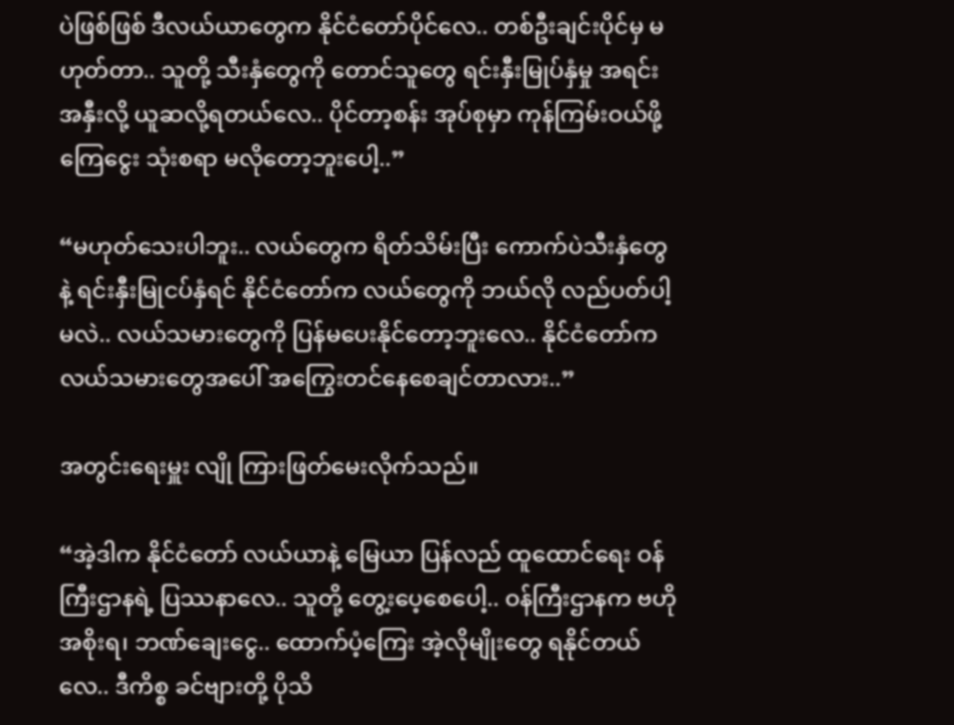ပဲဖြစ်ဖြစ် ဒီလယ်ယာတွေက နိုင်ငံတော်ပိုင်လေ.. တစ်ဦးချင်းပိုင်မှ မဟုတ်တာ.. သူတို့ သီးနှံတွေကို တောင်သူတွေ ရင်းနှီးမြုပ်နှံမှု အရင်းအနှီးလို့ ယူဆလို့ရတယ်လေ.. ပိုင်တာ့စန်း အုပ်စုမှာ ကုန်ကြမ်းဝယ်ဖို့ ကြေငွေး သုံးစရာ မလိုတော့ဘူးပေါ့..”

“မဟုတ်သေးပါဘူး.. လယ်တွေက ရိတ်သိမ်းပြီး ကောက်ပဲသီးနှံတွေနဲ့ ရင်းနှီးမြုငပ်နှံရင် နိုင်ငံတော်က လယ်တွေကို ဘယ်လို လည်ပတ်ပါ့မလဲ.. လယ်သမားတွေကို ပြန်မပေးနိုင်တော့ဘူးလေ.. နိုင်ငံတော်က လယ်သမားတွေအပေါ် အကြွေးတင်နေစေချင်တာလား..”

အတွင်းရေးမှူး လျို ကြားဖြတ်မေးလိုက်သည်။

“အဲ့ဒါက နိုင်ငံတော် လယ်ယာနဲ့ မြေယာ ပြန်လည် ထူထောင်ရေး ဝန်ကြီးဌာနရဲ့ ပြဿနာလေ.. သူတို့ တွေ့းပေ့စေပေါ့.. ဝန်ကြီးဌာနက ဗဟို အစိုးရ၊ ဘဏ်ချေးငွေ.. ထောက်ပံ့ကြေး အဲ့လိုမျိုးတွေ ရနိုင်တယ်လေ.. ဒီကိစ္စ ခင်ဗျားတို့ ပိုသိ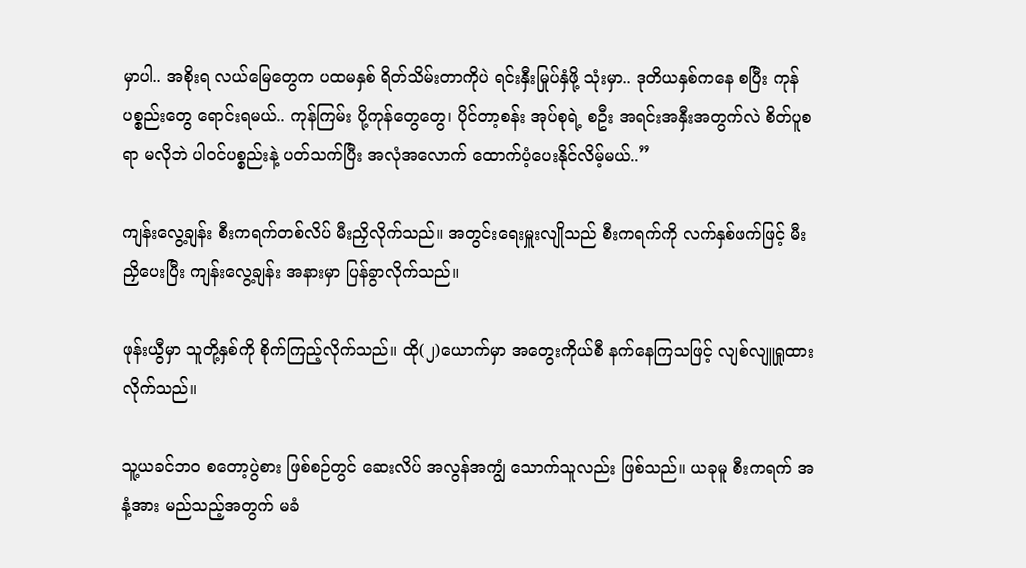မှာပါ.. အစိုးရ လယ်မြေတွေက ပထမနှစ် ရိတ်သိမ်းတာကိုပဲ ရင်းနှီးမြုပ်နှံဖို့ သုံးမှာ.. ဒုတိယနှစ်ကနေ စပြီး ကုန်ပစ္စည်းတွေ ရောင်းရမယ်.. ကုန်ကြမ်း ပို့ကုန်တွေတွေ၊ ပိုင်တာ့စန်း အုပ်စုရဲ့ စဦး အရင်းအနှီးအတွက်လဲ စိတ်ပူစရာ မလိုဘဲ ပါဝင်ပစ္စည်းနဲ့ ပတ်သက်ပြီး အလုံအလောက် ထောက်ပံ့ပေးနိုင်လိမ့်မယ်..”

ကျန်းလွေ့ချန်း စီးကရက်တစ်လိပ် မီးညှိလိုက်သည်။ အတွင်းရေးမှူးလျိုသည် စီးကရက်ကို လက်နှစ်ဖက်ဖြင့် မီးညှိပေးပြီး ကျန်းလွေ့ချန်း အနားမှာ ပြန်ခွာလိုက်သည်။

ဖုန်းယွီမှာ သူတို့နှစ်ကို စိုက်ကြည့်လိုက်သည်။ ထို(၂)ယောက်မှာ အတွေးကိုယ်စီ နက်နေကြသဖြင့် လျစ်လျူရှုထားလိုက်သည်။

သူ့ယခင်ဘဝ စတော့ပွဲစား ဖြစ်စဉ်တွင် ဆေးလိပ် အလွန်အကျွံ သောက်သူလည်း ဖြစ်သည်။ ယခုမူ စီးကရက် အနံ့အား မည်သည့်အတွက် မခံ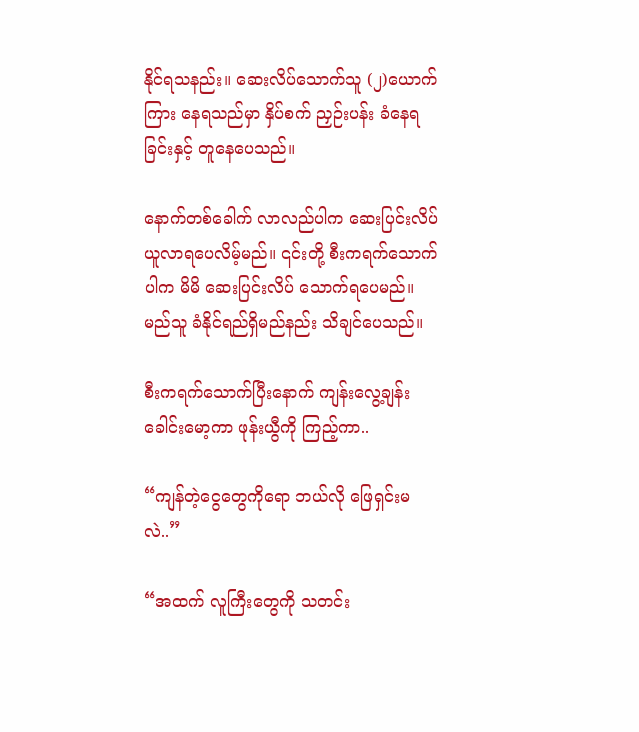နိုင်ရသနည်း။ ဆေးလိပ်သောက်သူ (၂)ယောက်ကြား နေရသည်မှာ နှိပ်စက် ညှဉ်းပန်း ခံနေရခြင်းနှင့် တူနေပေသည်။

နောက်တစ်ခေါက် လာလည်ပါက ဆေးပြင်းလိပ် ယူလာရပေလိမ့်မည်။ ၎င်းတို့ စီးကရက်သောက်ပါက မိမိ ဆေးပြင်းလိပ် သောက်ရပေမည်။ မည်သူ ခံနိုင်ရည်ရှိမည်နည်း သိချင်ပေသည်။

စီးကရက်သောက်ပြီးနောက် ကျန်းလွေ့ချန်း ခေါင်းမော့ကာ ဖုန်းယွီကို ကြည့်ကာ..

“ကျန်တဲ့ငွေတွေကိုရော ဘယ်လို ဖြေရှင်းမလဲ..”

“အထက် လူကြီးတွေကို သတင်း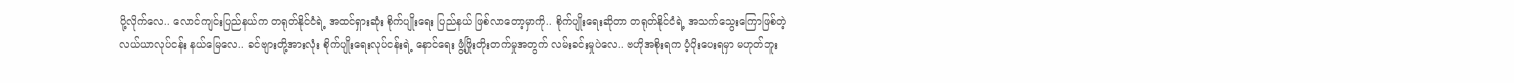ပို့လိုက်လေ.. လောင်ကျင်းပြည်နယ်က တရုတ်နိုင်ငံရဲ့ အထင်ရှားဆုံး စိုက်ပျိုးရေး ပြည်နယ် ဖြစ်လာတော့မှာကို.. စိုက်ပျိုးရေးဆိုတာ တရုတ်နိုင်ငံရဲ့ အသက်သွေးကြောဖြစ်တဲ့ လယ်ယာလုပ်ငန်း နယ်မြေလေ.. ခင်ဗျားတို့အားလုံး စိုက်ပျိုးရေးလုပ်ငန်းရဲ့ နောင်ရေး ဖွံ့ဖြိုးတိုးတက်မှုအတွက် လမ်းခင်းမှုပဲလေ.. ဗဟိုအစိုးရက ပံ့ပိုးပေးရမှာ မဟုတ်ဘူး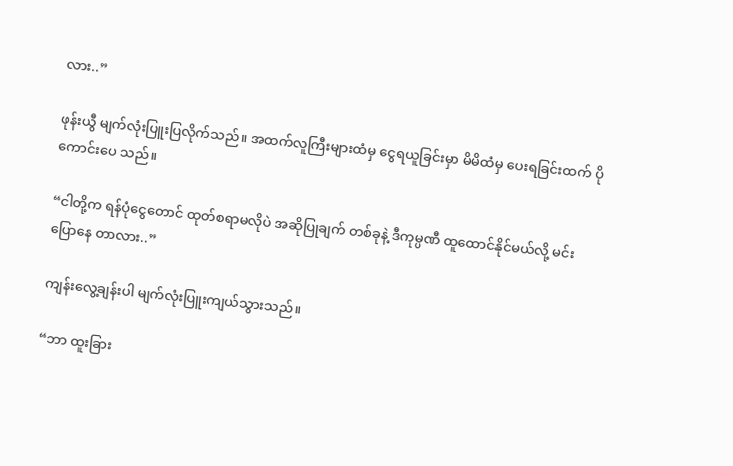လား..”

ဖုန်းယွီ မျက်လုံးပြူးပြလိုက်သည်။ အထက်လူကြီးများထံမှ ငွေရယူခြင်းမှာ မိမိထံမှ ပေးရခြင်းထက် ပိုကောင်းပေ သည်။

“ငါတို့က ရန်ပုံငွေတောင် ထုတ်စရာမလိုပဲ အဆိုပြုချက် တစ်ခုနဲ့ ဒီကုမ္ပဏီ ထူထောင်နိုင်မယ်လို့ မင်းပြောနေ တာလား..”

ကျန်းလွေ့ချန်းပါ မျက်လုံးပြူးကျယ်သွားသည်။

“ဘာ ထူးခြား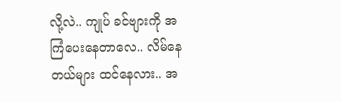လို့လဲ.. ကျုပ် ခင်ဗျားကို အကြံပေးနေတာလေ.. လိမ်နေတယ်များ ထင်နေလား.. အ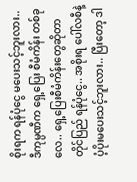စိုးရက ရန်ပုံငွေ မပေးသင့်ဘူးလား.. ဒီကုမ္ပဏီက ရှေ့ပြေး စီမံကိန်း တစ်ခုလေ.. ရှေ့ပြေးစီမံကိန်းတွေဆိုတာ တိုင်ပြည် ရန်ပုံငွေ.. အစိုးရ ပေါ်လစီနဲ့ ပံ့ပိုးမပေးသင့်ဘူးလား.. ပြီးတော့ ဒါ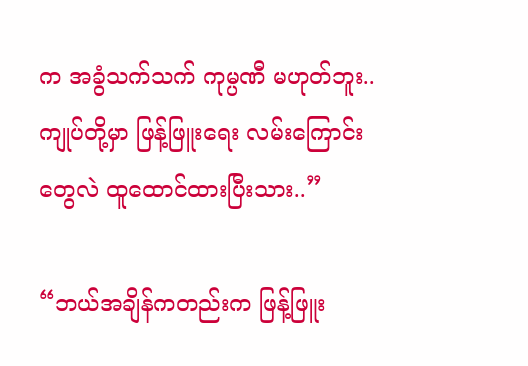က အခွံသက်သက် ကုမ္ပဏီ မဟုတ်ဘူး.. ကျုပ်တို့မှာ ဖြန့်ဖြူးရေး လမ်းကြောင်းတွေလဲ ထူထောင်ထားပြီးသား..”

“ဘယ်အချိန်ကတည်းက ဖြန့်ဖြူး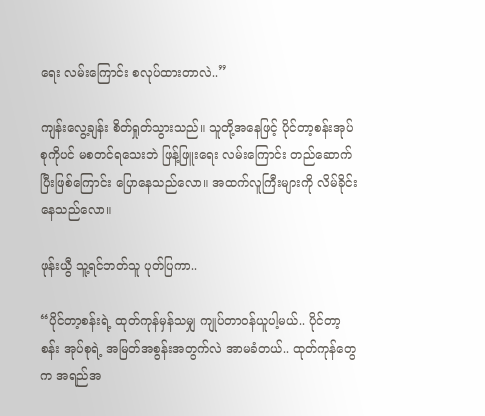ရေး လမ်းကြောင်း စလုပ်ထားတာလဲ..”

ကျန်းလွေ့ချန်း စိတ်ရှုတ်သွားသည်။ သူတို့အနေဖြင့် ပိုင်တာ့စန်းအုပ်စုကိုပင် မစတင်ရသေးဘဲ ဖြန့်ဖြူးရေး လမ်းကြောင်း တည်ဆောက်ပြီးဖြစ်ကြောင်း ပြောနေသည်လော။ အထက်လူကြီးများကို လိမ်ခိုင်းနေသည်လော။

ဖုန်းယွီ သူ့ရင်ဘတ်သူ ပုတ်ပြကာ..

“ပိုင်တာ့စန်းရဲ့ ထုတ်ကုန်မှန်သမျှ ကျုပ်တာဝန်ယူပါ့မယ်.. ပိုင်တာ့စန်း အုပ်စုရဲ့ အမြတ်အစွန်းအတွက်လဲ အာမခံတယ်.. ထုတ်ကုန်တွေက အရည်အ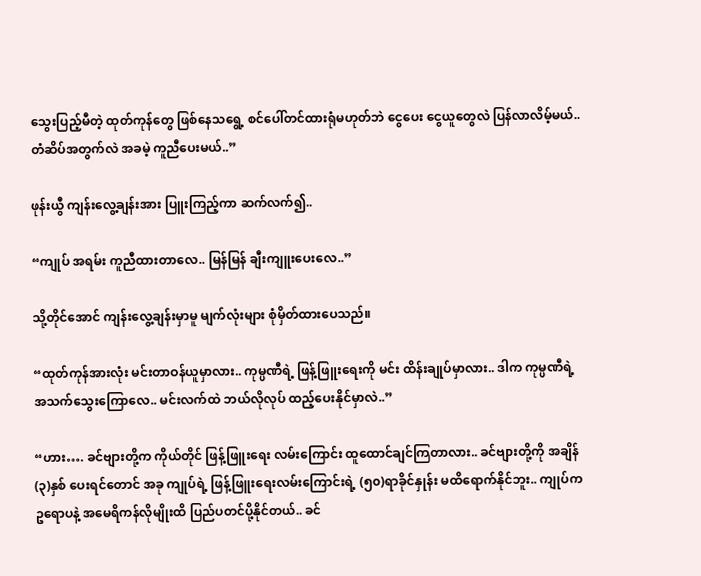သွေးပြည့်မီတဲ့ ထုတ်ကုန်တွေ ဖြစ်နေသရွေ့ စင်ပေါ်တင်ထားရုံမဟုတ်ဘဲ ငွေပေး ငွေယူတွေလဲ ပြန်လာလိမ့်မယ်.. တံဆိပ်အတွက်လဲ အခမဲ့ ကူညီပေးမယ်..”

ဖုန်းယွီ ကျန်းလွေ့ချန်းအား ပြူးကြည့်ကာ ဆက်လက်၍..

“ကျုပ် အရမ်း ကူညီထားတာလေ.. မြန်မြန် ချီးကျူးပေးလေ..”

သို့တိုင်အောင် ကျန်းလွေ့ချန်းမှာမူ မျက်လုံးများ စုံမှိတ်ထားပေသည်။

“ထုတ်ကုန်အားလုံး မင်းတာဝန်ယူမှာလား.. ကုမ္ပဏီရဲ့ ဖြန့်ဖြူးရေးကို မင်း ထိန်းချုပ်မှာလား.. ဒါက ကုမ္ပဏီရဲ့ အသက်သွေးကြောလေ.. မင်းလက်ထဲ ဘယ်လိုလုပ် ထည့်ပေးနိုင်မှာလဲ..”

“ဟား…. ခင်ဗျားတို့က ကိုယ်တိုင် ဖြန့်ဖြူးရေး လမ်းကြောင်း ထူထောင်ချင်ကြတာလား.. ခင်ဗျားတို့ကို အချိန်(၃)နှစ် ပေးရင်တောင် အခု ကျုပ်ရဲ့ ဖြန့်ဖြူးရေးလမ်းကြောင်းရဲ့ (၅၀)ရာခိုင်နှုန်း မထိရောက်နိုင်ဘူး.. ကျုပ်က ဥရောပနဲ့ အမေရိကန်လိုမျိုးထိ ပြည်ပတင်ပို့နိုင်တယ်.. ခင်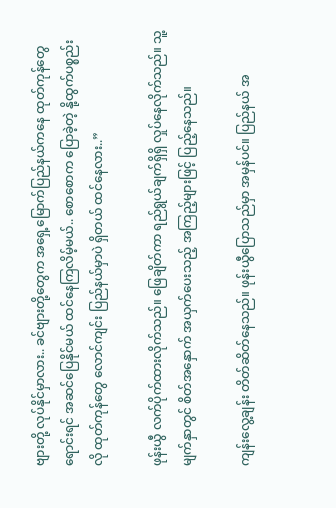ဗျားတို့ လုပ်နိုင်မှာလား.. ခင်ဗျားတို့တွေက အရှေ့မြောက်ပြည်နယ်ကနေ ထုတ်ကုန်တွေ ရောင်းရင် အဆင်ပြေနိုင်မယ် ထင်နေကြလိမ့်မယ်.. စောစောက ပြောခဲ့တဲ့ နို့ထွက်ပစ္စည်းလို ထုတ်ကုန်တွေ လောင်ကျင်း ပြည်နယ်မှာပဲ ရှိတယ် ထင်နေလား..”

ဖုန်းယွီ လက်ပိုက်ထားလိုက်သည်။ ဖြေချိတ်ကာ ရည်ရွယ်ချက်ရှိရှိ လှုပ်နေလိုက်သည်။ သူ့မျက်နှာတွင် စိတ်အနှောက် အယှက်ပေးသည့် အကြည့်များဖြင့် ပြည့်နေသည်။

ကျန်းလွေ့ချန်း တိတ်ဆိတ်နေသည်။ ဖုန်းယွီပြောသည်မှာ အမှန်ပင်။ ပြည်နယ် အ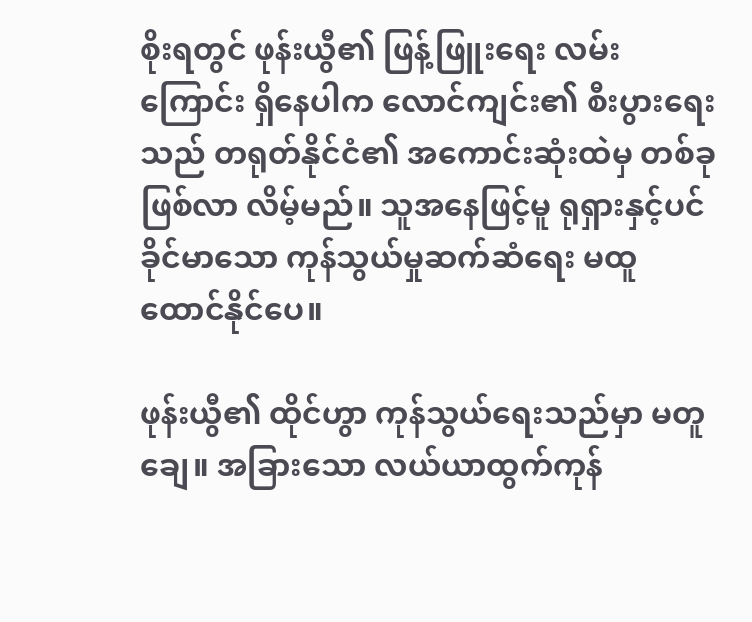စိုးရတွင် ဖုန်းယွီ၏ ဖြန့်ဖြူးရေး လမ်းကြောင်း ရှိနေပါက လောင်ကျင်း၏ စီးပွားရေးသည် တရုတ်နိုင်ငံ၏ အကောင်းဆုံးထဲမှ တစ်ခုဖြစ်လာ လိမ့်မည်။ သူအနေဖြင့်မူ ရုရှားနှင့်ပင် ခိုင်မာသော ကုန်သွယ်မှုဆက်ဆံရေး မထူထောင်နိုင်ပေ။

ဖုန်းယွီ၏ ထိုင်ဟွာ ကုန်သွယ်ရေးသည်မှာ မတူချေ။ အခြားသော လယ်ယာထွက်ကုန်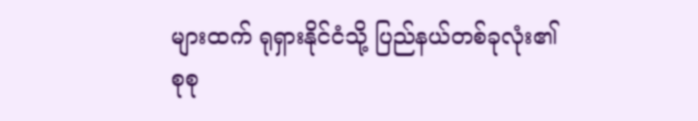များထက် ရုရှားနိုင်ငံသို့ ပြည်နယ်တစ်ခုလုံး၏ စုစု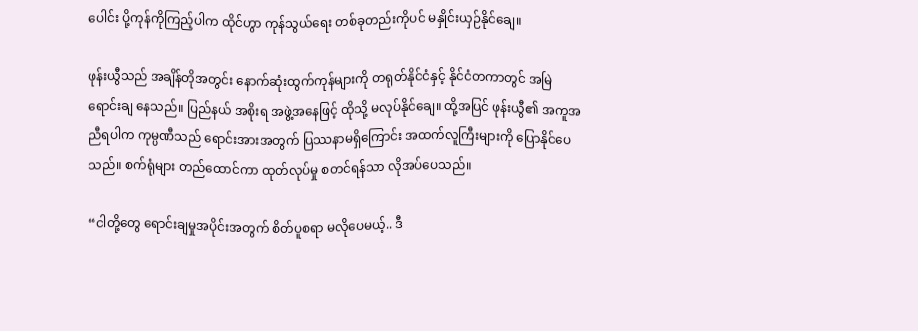ပေါင်း ပို့ကုန်ကိုကြည့်ပါက ထိုင်ဟွာ ကုန်သွယ်ရေး တစ်ခုတည်းကိုပင် မနှိုင်းယှဉ်နိုင်ချေ။

ဖုန်းယွီသည် အချိန်တိုအတွင်း နောက်ဆုံးထွက်ကုန်များကို တရုတ်နိုင်ငံနှင့် နိုင်ငံတကာတွင် အမြဲရောင်းချ နေသည်။ ပြည်နယ် အစိုးရ အဖွဲ့အနေဖြင့် ထိုသို့ မလုပ်နိုင်ချေ။ ထို့အပြင် ဖုန်းယွီ၏ အကူအညီရပါက ကုမ္ပဏီသည် ရောင်းအားအတွက် ပြဿနာမရှိကြောင်း အထက်လူကြီးများကို ပြောနိုင်ပေသည်။ စက်ရုံများ တည်ထောင်ကာ ထုတ်လုပ်မှု စတင်ရန်သာ လိုအပ်ပေသည်။

“ငါတို့တွေ ရောင်းချမှုအပိုင်းအတွက် စိတ်ပူစရာ မလိုပေမယ့်.. ဒီ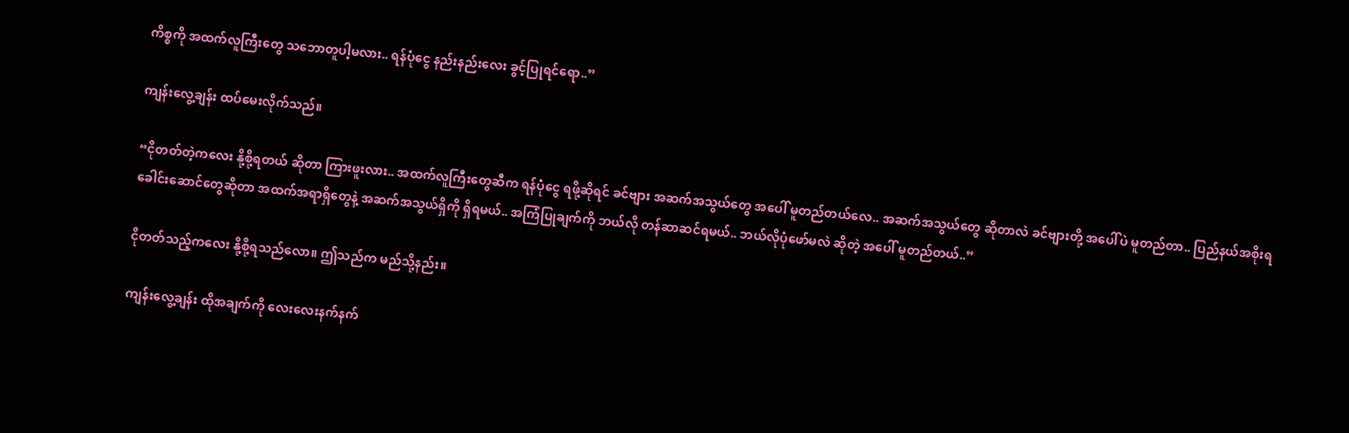ကိစ္စကို အထက်လူကြီးတွေ သဘောတူပါ့မလား.. ရန်ပုံငွေ နည်းနည်းလေး ခွင့်ပြုရင်ရော..”

ကျန်းလွေ့ချန်း ထပ်မေးလိုက်သည်။

“ငိုတတ်တဲ့ကလေး နို့စို့ရတယ် ဆိုတာ ကြားဖူးလား.. အထက်လူကြီးတွေဆီက ရန်ပုံငွေ ရဖို့ဆိုရင် ခင်ဗျား အဆက်အသွယ်တွေ အပေါ် မူတည်တယ်လေ.. အဆက်အသွယ်တွေ ဆိုတာလဲ ခင်ဗျားတို့ အပေါ်ပဲ မူတည်တာ.. ပြည်နယ်အစိုးရ ခေါင်းဆောင်တွေဆိုတာ အထက်အရာရှိတွေနဲ့ အဆက်အသွယ်ရှိကို ရှိရမယ်.. အကြံပြုချက်ကို ဘယ်လို တန်ဆာဆင်ရမယ်.. ဘယ်လိုပုံဖော်မလဲ ဆိုတဲ့ အပေါ် မူတည်တယ်..”

ငိုတတ်သည့်ကလေး နို့စို့ရသည်လော။ ဤသည်က မည်သို့နည်း။

ကျန်းလွေ့ချန်း ထိုအချက်ကို လေးလေးနက်နက်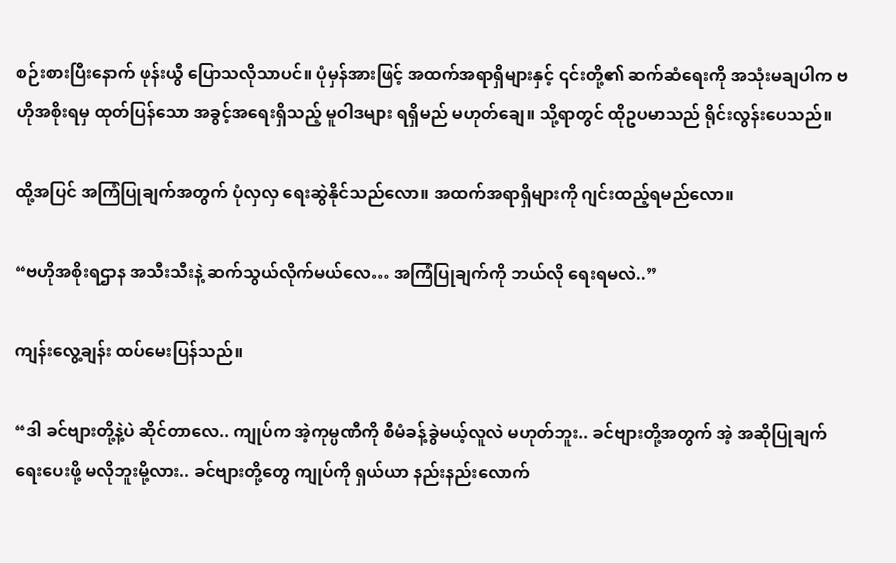စဉ်းစားပြီးနောက် ဖုန်းယွီ ပြောသလိုသာပင်။ ပုံမှန်အားဖြင့် အထက်အရာရှိများနှင့် ၎င်းတို့၏ ဆက်ဆံရေးကို အသုံးမချပါက ဗဟိုအစိုးရမှ ထုတ်ပြန်သော အခွင့်အရေးရှိသည့် မူဝါဒများ ရရှိမည် မဟုတ်ချေ။ သို့ရာတွင် ထိုဥပမာသည် ရိုင်းလွန်းပေသည်။

ထို့အပြင် အကြံပြုချက်အတွက် ပုံလှလှ ရေးဆွဲနိုင်သည်လော။ အထက်အရာရှိများကို ဂျင်းထည့်ရမည်လော။

“ဗဟိုအစိုးရဌာန အသီးသီးနဲ့ ဆက်သွယ်လိုက်မယ်လေ… အကြံပြုချက်ကို ဘယ်လို ရေးရမလဲ..”

ကျန်းလွေ့ချန်း ထပ်မေးပြန်သည်။

“ဒါ ခင်ဗျားတို့နဲ့ပဲ ဆိုင်တာလေ.. ကျုပ်က အဲ့ကုမ္ပဏီကို စီမံခန့်ခွဲမယ့်လူလဲ မဟုတ်ဘူး.. ခင်ဗျားတို့အတွက် အဲ့ အဆိုပြုချက် ရေးပေးဖို့ မလိုဘူးမို့လား.. ခင်ဗျားတို့တွေ ကျုပ်ကို ရှယ်ယာ နည်းနည်းလောက်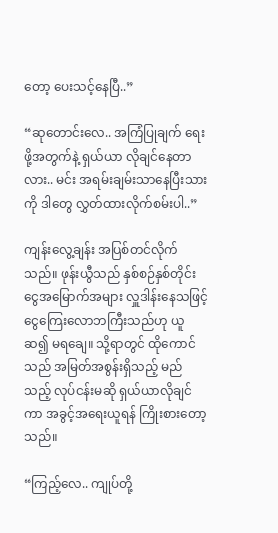တော့ ပေးသင့်နေပြီ..”

“ဆုတောင်းလေ.. အကြံပြုချက် ရေးဖို့အတွက်နဲ့ ရှယ်ယာ လိုချင်နေတာလား.. မင်း အရမ်းချမ်းသာနေပြီးသားကို ဒါတွေ လွှတ်ထားလိုက်စမ်းပါ..”

ကျန်းလွေ့ချန်း အပြစ်တင်လိုက်သည်။ ဖုန်းယွီသည် နှစ်စဉ်နှစ်တိုင်း ငွေအမြောက်အများ လှူဒါန်းနေသဖြင့် ငွေကြေးလောဘကြီးသည်ဟု ယူဆ၍ မရချေ။ သို့ရာတွင် ထိုကောင်သည် အမြတ်အစွန်းရှိသည့် မည်သည့် လုပ်ငန်းမဆို ရှယ်ယာလိုချင်ကာ အခွင့်အရေးယူရန် ကြိုးစားတော့သည်။

“ကြည့်လေ.. ကျုပ်တို့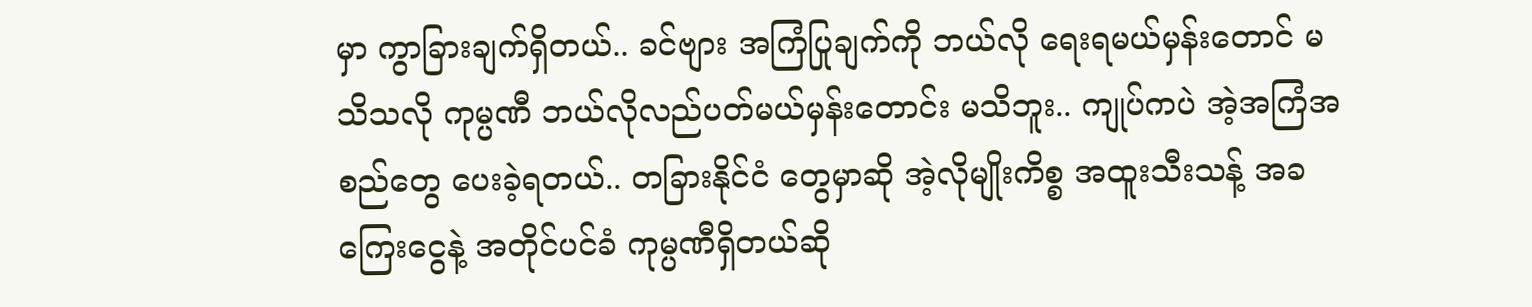မှာ ကွာခြားချက်ရှိတယ်.. ခင်ဗျား အကြံပြုချက်ကို ဘယ်လို ရေးရမယ်မှန်းတောင် မသိသလို ကုမ္ပဏီ ဘယ်လိုလည်ပတ်မယ်မှန်းတောင်း မသိဘူး.. ကျုပ်ကပဲ အဲ့အကြံအစည်တွေ ပေးခဲ့ရတယ်.. တခြားနိုင်ငံ တွေမှာဆို အဲ့လိုမျိုးကိစ္စ အထူးသီးသန့် အခကြေးငွေနဲ့ အတိုင်ပင်ခံ ကုမ္ပဏီရှိတယ်ဆို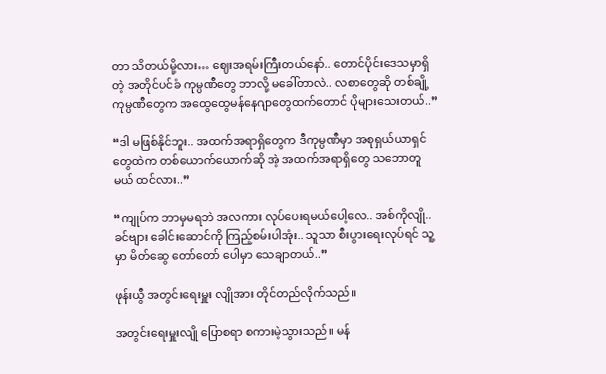တာ သိတယ်မို့လား… ဈေးအရမ်းကြီးတယ်နော်.. တောင်ပိုင်းဒေသမှာရှိတဲ့ အတိုင်ပင်ခံ ကုမ္ပဏီတွေ ဘာလို့ မခေါ်တာလဲ.. လစာတွေဆို တစ်ချို့ကုမ္ပဏီတွေက အထွေထွေမန်နေဂျာတွေထက်တောင် ပိုများသေးတယ်..”

“ဒါ မဖြစ်နိုင်ဘူး.. အထက်အရာရှိတွေက ဒီကုမ္ပဏီမှာ အစုရှယ်ယာရှင်တွေထဲက တစ်ယောက်ယောက်ဆို အဲ့ အထက်အရာရှိတွေ သဘောတူမယ် ထင်လား..”

“ကျုပ်က ဘာမှမရဘဲ အလကား လုပ်ပေးရမယ်ပေါ့လေ.. အစ်ကိုလျို.. ခင်ဗျား ခေါင်းဆောင်ကို ကြည့်စမ်းပါအုံး.. သူသာ စီးပွားရေးလုပ်ရင် သူ့မှာ မိတ်ဆွေ တော်တော် ပေါမှာ သေချာတယ်..”

ဖုန်းယွီ အတွင်းရေးမှူး လျိုအား တိုင်တည်လိုက်သည်။

အတွင်းရေးမှူးလျို ပြောစရာ စကားမဲ့သွားသည်။ မန်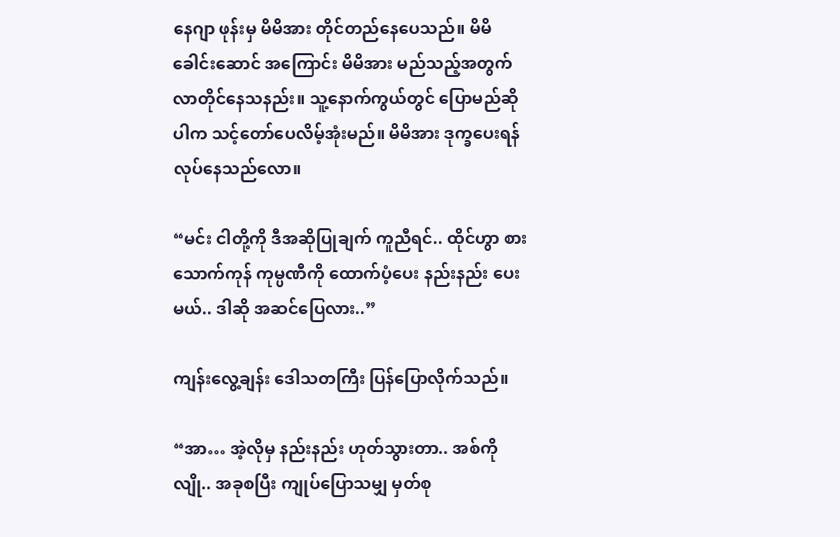နေဂျာ ဖုန်းမှ မိမိအား တိုင်တည်နေပေသည်။ မိမိ ခေါင်းဆောင် အကြောင်း မိမိအား မည်သည့်အတွက် လာတိုင်နေသနည်း။ သူ့နောက်ကွယ်တွင် ပြောမည်ဆိုပါက သင့်တော်ပေလိမ့်အုံးမည်။ မိမိအား ဒုက္ခပေးရန် လုပ်နေသည်လော။

“မင်း ငါတို့ကို ဒီအဆိုပြုချက် ကူညီရင်.. ထိုင်ဟွာ စားသောက်ကုန် ကုမ္ပဏီကို ထောက်ပံ့ပေး နည်းနည်း ပေးမယ်.. ဒါဆို အဆင်ပြေလား..”

ကျန်းလွေ့ချန်း ဒေါသတကြီး ပြန်ပြောလိုက်သည်။

“အာ… အဲ့လိုမှ နည်းနည်း ဟုတ်သွားတာ.. အစ်ကိုလျို.. အခုစပြီး ကျုပ်ပြောသမျှ မှတ်စု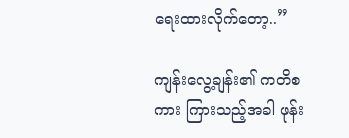ရေးထားလိုက်တော့..”

ကျန်းလွေ့ချန်း၏ ကတိစကား ကြားသည့်အခါ ဖုန်း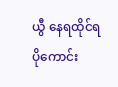ယွီ နေရထိုင်ရ ပိုကောင်း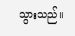သွားသည်။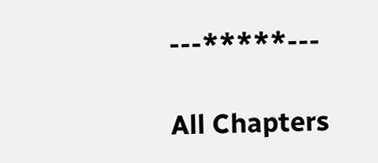---*****---

All Chapters